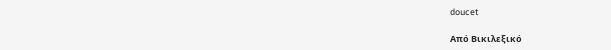doucet

Από Βικιλεξικό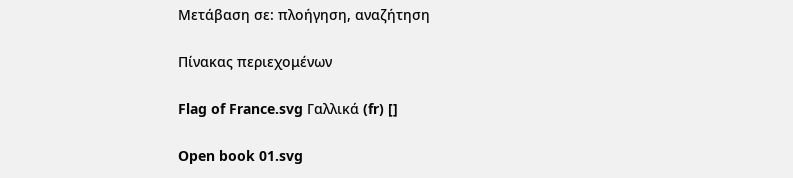Μετάβαση σε: πλοήγηση, αναζήτηση

Πίνακας περιεχομένων

Flag of France.svg Γαλλικά (fr) []

Open book 01.svg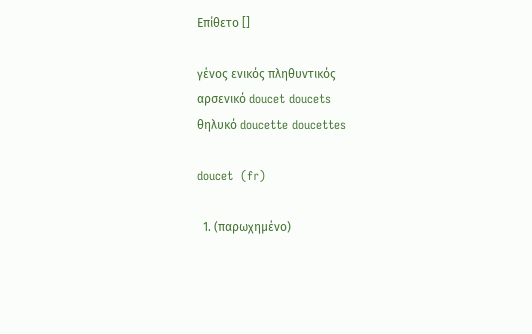Επίθετο []

γένος ενικός πληθυντικός
αρσενικό doucet doucets
θηλυκό doucette doucettes

doucet  (fr)

  1. (παρωχημένο)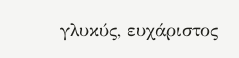γλυκύς, ευχάριστος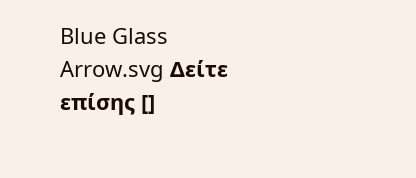Blue Glass Arrow.svg Δείτε επίσης []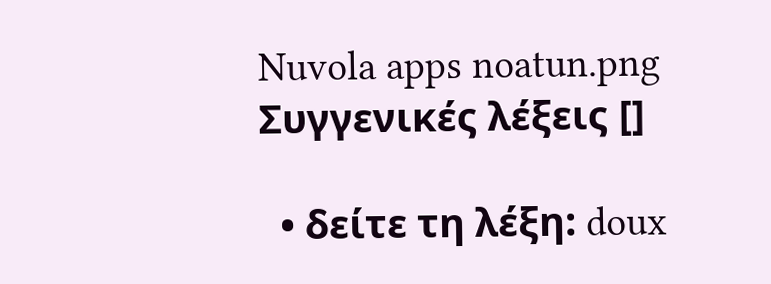Nuvola apps noatun.png Συγγενικές λέξεις []

  • δείτε τη λέξη: doux